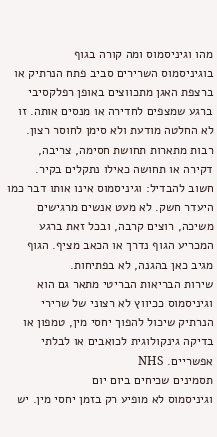מהו וגיניסמוס ומה קורה בגוף
בוגיניסמוס השרירים סביב פתח הנרתיק או ברצפת האגן מתכווצים באופן רפלקסיבי ברגע שמצפים לחדירה או מנסים אותה. זו לא החלטה מודעת ולא סימן לחוסר רצון. רבות מתארות תחושת חסימה, צריבה, דקירה או תחושה כאילו נתקלים בקיר.
חשוב להבדיל: וגיניסמוס אינו אותו דבר כמו היעדר חשק. לא מעט אנשים מרגישים משיכה, רוצים קרבה, ובכל זאת ברגע המכריע הגוף נדרך או הכאב מציף. הגוף מגיב כאן בהגנה, לא בפתיחות.
שירות הבריאות הבריטי מתאר גם הוא וגיניסמוס ככיווץ לא רצוני של שרירי הנרתיק שיכול להפוך יחסי מין, טמפון או בדיקה גינקולוגית לכואבים או לבלתי אפשריים. NHS
תסמינים שכיחים ביום יום
וגיניסמוס לא מופיע רק בזמן יחסי מין. יש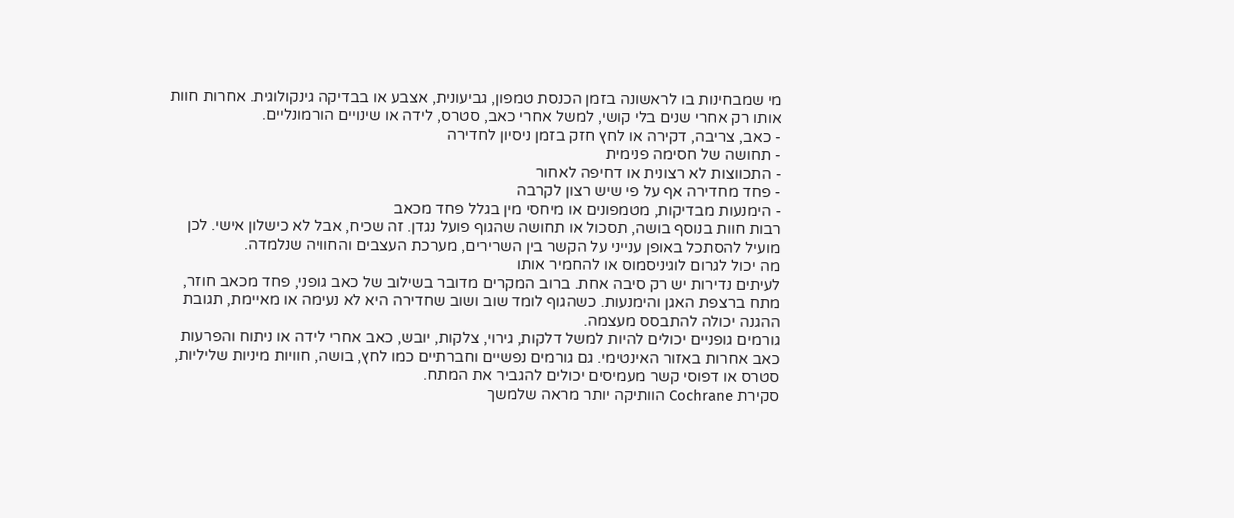מי שמבחינות בו לראשונה בזמן הכנסת טמפון, גביעונית, אצבע או בבדיקה גינקולוגית. אחרות חוות אותו רק אחרי שנים בלי קושי, למשל אחרי כאב, סטרס, לידה או שינויים הורמונליים.
- כאב, צריבה, דקירה או לחץ חזק בזמן ניסיון לחדירה
- תחושה של חסימה פנימית
- התכווצות לא רצונית או דחיפה לאחור
- פחד מחדירה אף על פי שיש רצון לקרבה
- הימנעות מבדיקות, מטמפונים או מיחסי מין בגלל פחד מכאב
רבות חוות בנוסף בושה, תסכול או תחושה שהגוף פועל נגדן. זה שכיח, אבל לא כישלון אישי. לכן מועיל להסתכל באופן ענייני על הקשר בין השרירים, מערכת העצבים והחוויה שנלמדה.
מה יכול לגרום לוגיניסמוס או להחמיר אותו
לעיתים נדירות יש רק סיבה אחת. ברוב המקרים מדובר בשילוב של כאב גופני, פחד מכאב חוזר, מתח ברצפת האגן והימנעות. כשהגוף לומד שוב ושוב שחדירה היא לא נעימה או מאיימת, תגובת ההגנה יכולה להתבסס מעצמה.
גורמים גופניים יכולים להיות למשל דלקות, גירוי, צלקות, יובש, כאב אחרי לידה או ניתוח והפרעות כאב אחרות באזור האינטימי. גם גורמים נפשיים וחברתיים כמו לחץ, בושה, חוויות מיניות שליליות, סטרס או דפוסי קשר מעמיסים יכולים להגביר את המתח.
סקירת Cochrane הוותיקה יותר מראה שלמשך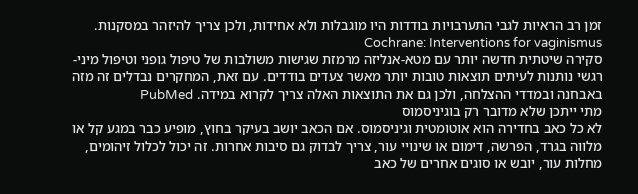זמן רב הראיות לגבי התערבויות בודדות היו מוגבלות ולא אחידות, ולכן צריך להיזהר במסקנות. Cochrane: Interventions for vaginismus
סקירה שיטתית חדשה יותר עם מטא-אנליזה מרמזת שגישות משולבות של טיפול גופני וטיפול מיני-רגשי נותנות לעיתים תוצאות טובות יותר מאשר צעדים בודדים. עם זאת, המחקרים נבדלים זה מזה באבחנה ובמדדי ההצלחה, ולכן גם את התוצאות האלה צריך לקרוא במידה. PubMed
מתי ייתכן שלא מדובר רק בוגיניסמוס
לא כל כאב בחדירה הוא אוטומטית וגיניסמוס. אם הכאב יושב בעיקר בחוץ, מופיע כבר במגע קל או מלווה בגרד, הפרשה, דימום או שינויי עור, צריך לבדוק גם סיבות אחרות. זה יכול לכלול זיהומים, מחלות עור, יובש או סוגים אחרים של כאב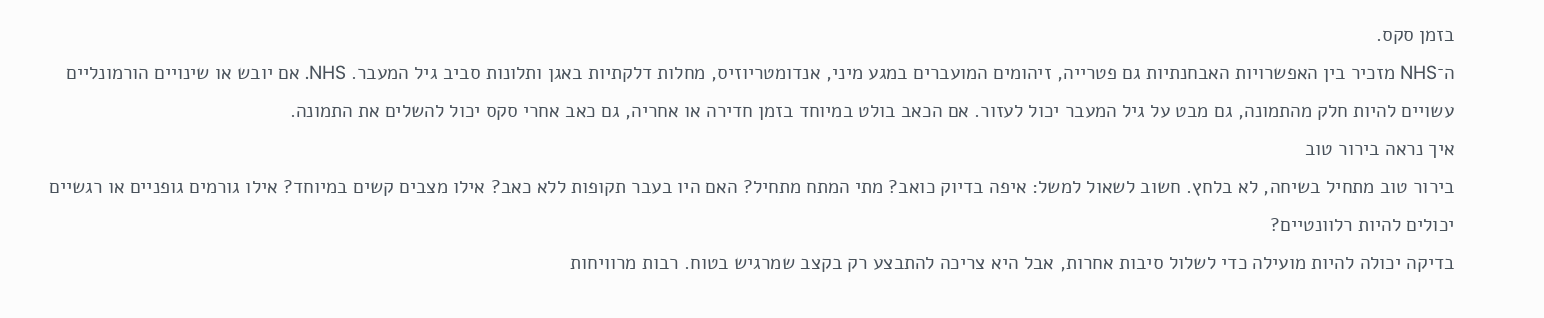בזמן סקס.
ה־NHS מזכיר בין האפשרויות האבחנתיות גם פטרייה, זיהומים המועברים במגע מיני, אנדומטריוזיס, מחלות דלקתיות באגן ותלונות סביב גיל המעבר. NHS. אם יובש או שינויים הורמונליים עשויים להיות חלק מהתמונה, גם מבט על גיל המעבר יכול לעזור. אם הכאב בולט במיוחד בזמן חדירה או אחריה, גם כאב אחרי סקס יכול להשלים את התמונה.
איך נראה בירור טוב
בירור טוב מתחיל בשיחה, לא בלחץ. חשוב לשאול למשל: איפה בדיוק כואב? מתי המתח מתחיל? האם היו בעבר תקופות ללא כאב? אילו מצבים קשים במיוחד? אילו גורמים גופניים או רגשיים יכולים להיות רלוונטיים?
בדיקה יכולה להיות מועילה כדי לשלול סיבות אחרות, אבל היא צריכה להתבצע רק בקצב שמרגיש בטוח. רבות מרוויחות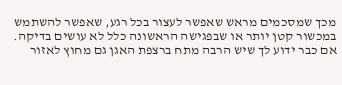מכך שמסכמים מראש שאפשר לעצור בכל רגע, שאפשר להשתמש במכשור קטן יותר או שבפגישה הראשונה כלל לא עושים בדיקה.
אם כבר ידוע לך שיש הרבה מתח ברצפת האגן גם מחוץ לאזור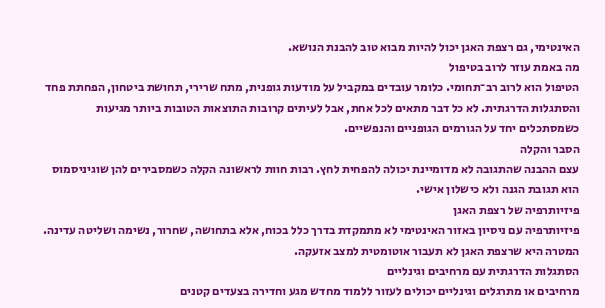האינטימי, גם רצפת האגן יכול להיות מבוא טוב להבנת הנושא.
מה באמת עוזר לרוב בטיפול
הטיפול הוא לרוב רב־תחומי. כלומר עובדים במקביל על מודעות גופנית, מתח שרירי, תחושת ביטחון, הפחתת פחד והסתגלות הדרגתית. לא כל דבר מתאים לכל אחת, אבל לעיתים קרובות התוצאות הטובות ביותר מגיעות כשמסתכלים יחד על הגורמים הגופניים והנפשיים.
הסבר והקלה
עצם ההבנה שהתגובה לא מדומיינת יכולה להפחית לחץ. רבות חוות לראשונה הקלה כשמסבירים להן שוגיניסמוס הוא תגובת הגנה ולא כישלון אישי.
פיזיותרפיה של רצפת האגן
פיזיותרפיה עם ניסיון באזור האינטימי לא מתמקדת בדרך כלל בכוח, אלא בתחושה, שחרור, נשימה ושליטה עדינה. המטרה היא שרצפת האגן לא תעבור אוטומטית למצב אזעקה.
הסתגלות הדרגתית עם מרחיבים וגינליים
מרחיבים או מתרגלים וגינליים יכולים לעזור ללמוד מחדש מגע וחדירה בצעדים קטנים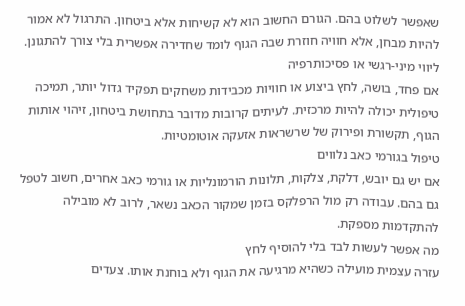שאפשר לשלוט בהם. הגורם החשוב הוא לא קשיחות אלא ביטחון. התרגול לא אמור להיות מבחן, אלא חוויה חוזרת שבה הגוף לומד שחדירה אפשרית בלי צורך להתגונן.
ליווי מיני-רגשי או פסיכותרפיה
אם פחד, בושה, לחץ ביצוע או חוויות מכבידות משחקים תפקיד גדול יותר, תמיכה טיפולית יכולה להיות מרכזית. לעיתים קרובות מדובר בתחושת ביטחון, זיהוי אותות הגוף, תקשורת ופירוק של שרשראות אזעקה אוטומטיות.
טיפול בגורמי כאב נלווים
אם יש גם יובש, דלקת, צלקות, תלונות הורמונליות או גורמי כאב אחרים, חשוב לטפל גם בהם. עבודה רק מול הרפלקס בזמן שמקור הכאב נשאר, לרוב לא מובילה להתקדמות מספקת.
מה אפשר לעשות לבד בלי להוסיף לחץ
עזרה עצמית מועילה כשהיא מרגיעה את הגוף ולא בוחנת אותו. צעדים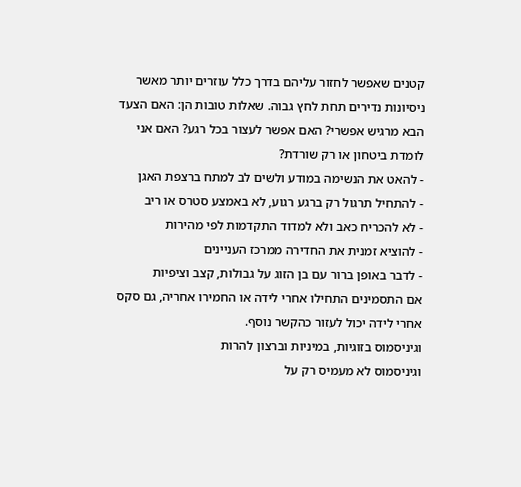קטנים שאפשר לחזור עליהם בדרך כלל עוזרים יותר מאשר ניסיונות נדירים תחת לחץ גבוה. שאלות טובות הן: האם הצעד הבא מרגיש אפשרי? האם אפשר לעצור בכל רגע? האם אני לומדת ביטחון או רק שורדת?
- להאט את הנשימה במודע ולשים לב למתח ברצפת האגן
- להתחיל תרגול רק ברגע רגוע, לא באמצע סטרס או ריב
- לא להכריח כאב ולא למדוד התקדמות לפי מהירות
- להוציא זמנית את החדירה ממרכז העניינים
- לדבר באופן ברור עם בן הזוג על גבולות, קצב וציפיות
אם התסמינים התחילו אחרי לידה או החמירו אחריה, גם סקס אחרי לידה יכול לעזור כהקשר נוסף.
וגיניסמוס בזוגיות, במיניות וברצון להרות
וגיניסמוס לא מעמיס רק על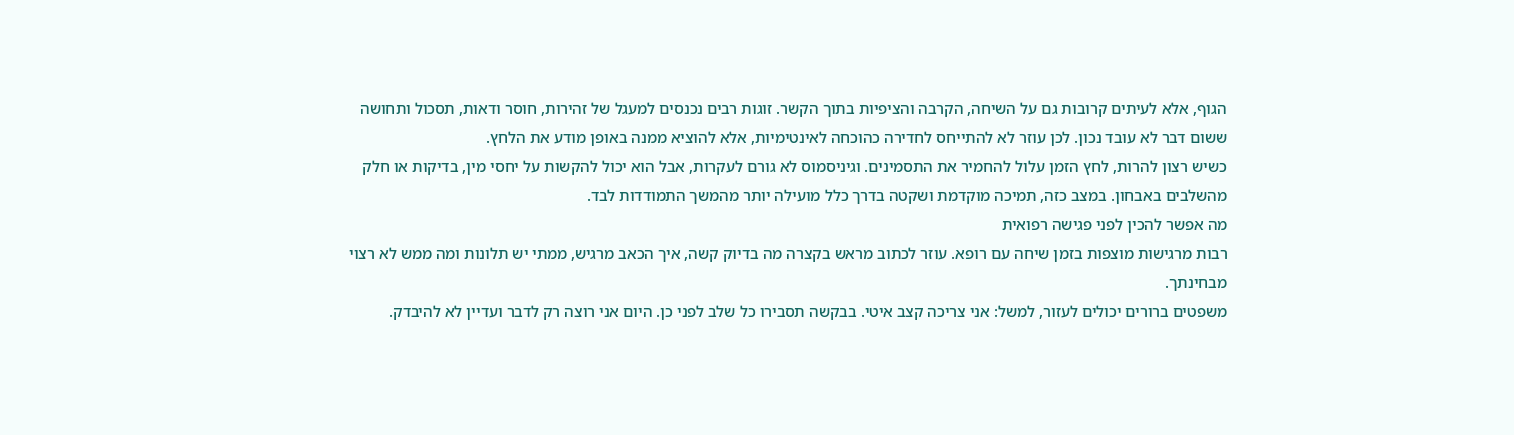הגוף, אלא לעיתים קרובות גם על השיחה, הקרבה והציפיות בתוך הקשר. זוגות רבים נכנסים למעגל של זהירות, חוסר ודאות, תסכול ותחושה ששום דבר לא עובד נכון. לכן עוזר לא להתייחס לחדירה כהוכחה לאינטימיות, אלא להוציא ממנה באופן מודע את הלחץ.
כשיש רצון להרות, לחץ הזמן עלול להחמיר את התסמינים. וגיניסמוס לא גורם לעקרות, אבל הוא יכול להקשות על יחסי מין, בדיקות או חלק מהשלבים באבחון. במצב כזה, תמיכה מוקדמת ושקטה בדרך כלל מועילה יותר מהמשך התמודדות לבד.
מה אפשר להכין לפני פגישה רפואית
רבות מרגישות מוצפות בזמן שיחה עם רופא. עוזר לכתוב מראש בקצרה מה בדיוק קשה, איך הכאב מרגיש, ממתי יש תלונות ומה ממש לא רצוי מבחינתך.
משפטים ברורים יכולים לעזור, למשל: אני צריכה קצב איטי. בבקשה תסבירו כל שלב לפני כן. היום אני רוצה רק לדבר ועדיין לא להיבדק.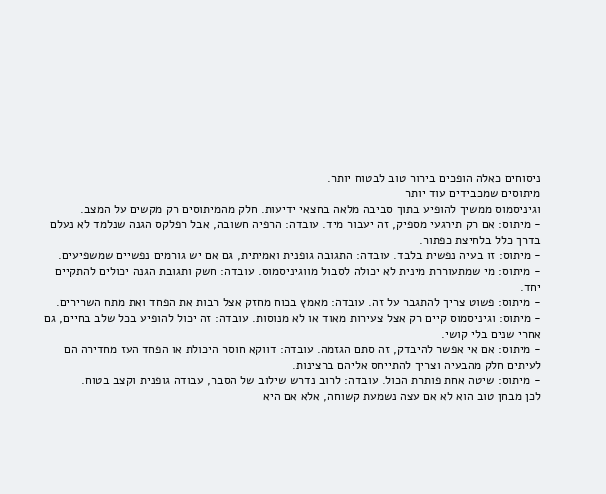ניסוחים כאלה הופכים בירור טוב לבטוח יותר.
מיתוסים שמכבידים עוד יותר
וגיניסמוס ממשיך להופיע בתוך סביבה מלאה בחצאי ידיעות. חלק מהמיתוסים רק מקשים על המצב.
- מיתוס: אם רק תירגעי מספיק, זה יעבור מיד. עובדה: הרפיה חשובה, אבל רפלקס הגנה שנלמד לא נעלם בדרך כלל בלחיצת כפתור.
- מיתוס: זו בעיה נפשית בלבד. עובדה: התגובה גופנית ואמיתית, גם אם יש גורמים נפשיים שמשפיעים.
- מיתוס: מי שמתעוררת מינית לא יכולה לסבול מווגיניסמוס. עובדה: חשק ותגובת הגנה יכולים להתקיים יחד.
- מיתוס: פשוט צריך להתגבר על זה. עובדה: מאמץ בכוח מחזק אצל רבות את הפחד ואת מתח השרירים.
- מיתוס: וגיניסמוס קיים רק אצל צעירות מאוד או לא מנוסות. עובדה: זה יכול להופיע בכל שלב בחיים, גם אחרי שנים בלי קושי.
- מיתוס: אם אי אפשר להיבדק, זה סתם הגזמה. עובדה: דווקא חוסר היכולת או הפחד העז מחדירה הם לעיתים חלק מהבעיה וצריך להתייחס אליהם ברצינות.
- מיתוס: שיטה אחת פותרת הכול. עובדה: לרוב נדרש שילוב של הסבר, עבודה גופנית וקצב בטוח.
לכן מבחן טוב הוא לא אם עצה נשמעת קשוחה, אלא אם היא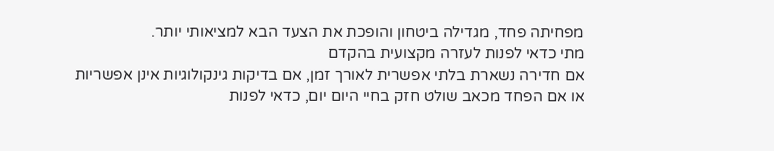מפחיתה פחד, מגדילה ביטחון והופכת את הצעד הבא למציאותי יותר.
מתי כדאי לפנות לעזרה מקצועית בהקדם
אם חדירה נשארת בלתי אפשרית לאורך זמן, אם בדיקות גינקולוגיות אינן אפשריות או אם הפחד מכאב שולט חזק בחיי היום יום, כדאי לפנות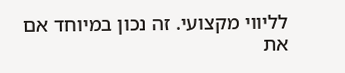לליווי מקצועי. זה נכון במיוחד אם את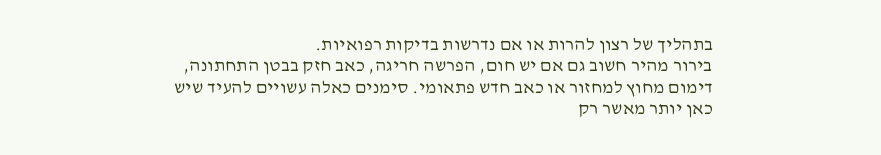בתהליך של רצון להרות או אם נדרשות בדיקות רפואיות.
בירור מהיר חשוב גם אם יש חום, הפרשה חריגה, כאב חזק בבטן התחתונה, דימום מחוץ למחזור או כאב חדש פתאומי. סימנים כאלה עשויים להעיד שיש כאן יותר מאשר רק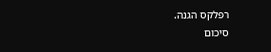רפלקס הגנה.
סיכום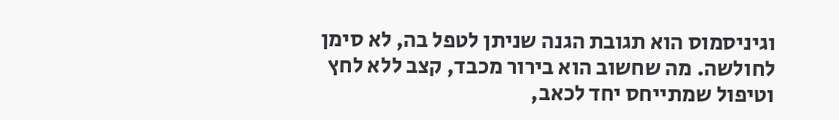וגיניסמוס הוא תגובת הגנה שניתן לטפל בה, לא סימן לחולשה. מה שחשוב הוא בירור מכבד, קצב ללא לחץ וטיפול שמתייחס יחד לכאב,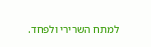למתח השרירי ולפחד.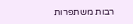רבות משתפרות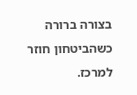בצורה ברורה כשהביטחון חוזר למרכז.